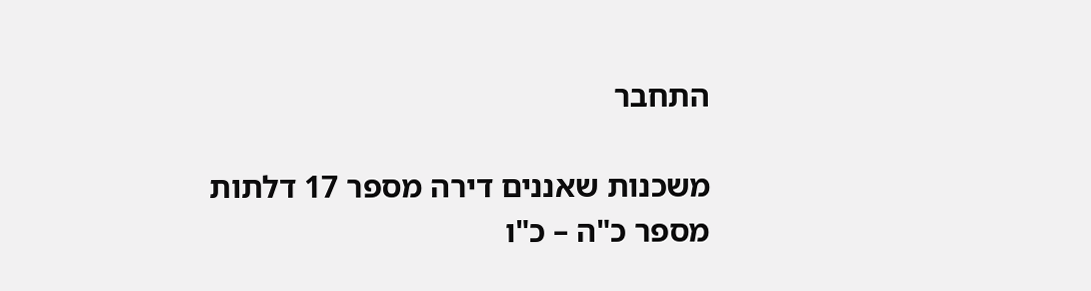התחבר

משכנות שאננים דירה מספר 17 דלתות מספר כ"ה – כ"ו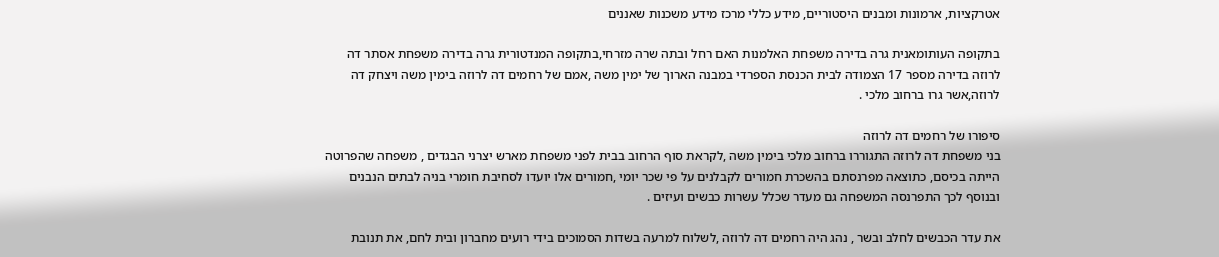אטרקציות, ארמונות ומבנים היסטוריים, מידע כללי מרכז מידע משכנות שאננים

בתקופה העותומאנית גרה בדירה משפחת האלמנות האם רחל ובתה שרה מזרחי,בתקופה המנדטורית גרה בדירה משפחת אסתר דה לרוזה בדירה מספר 17 הצמודה לבית הכנסת הספרדי במבנה הארוך של ימין משה ,אמם של רחמים דה לרוזה בימין משה ויצחק דה לרוזה,אשר גרו ברחוב מלכי .

סיפורו של רחמים דה לרוזה
בני משפחת דה לרוזה התגוררו ברחוב מלכי בימין משה ,לקראת סוף הרחוב בבית לפני משפחת מארש יצרני הבגדים , משפחה שהפרוטה הייתה בכיסם, כתוצאה מפרנסתם בהשכרת חמורים לקבלנים על פי שכר יומי ,חמורים אלו יועדו לסחיבת חומרי בניה לבתים הנבנים ובנוסף לכך התפרנסה המשפחה גם מעדר שכלל עשרות כבשים ועיזים .

את עדר הכבשים לחלב ובשר , נהג היה רחמים דה לרוזה ,לשלוח למרעה בשדות הסמוכים בידי רועים מחברון ובית לחם, את תנובת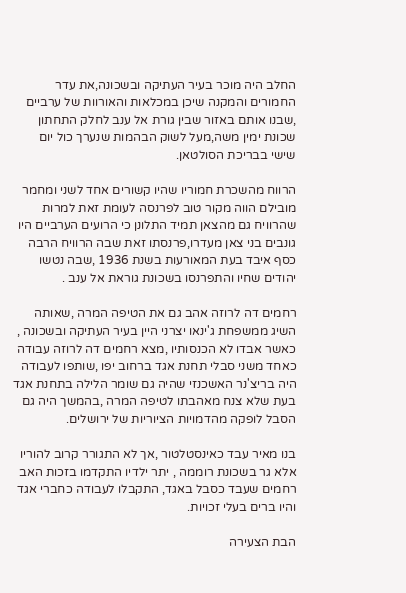החלב היה מוכר בעיר העתיקה ובשכונה,את עדר החמורים והמקנה שיכן במכלאות והאורוות של ערביים ,שבנו אותם באזור שבין גורת אל ענב לחלק התחתון שכונת ימין משה,מעל לשוק הבהמות שנערך כול יום שישי בבריכת הסולטאן.

הרווח מהשכרת חמוריו שהיו קשורים אחד לשני ומחמר מובילם הווה מקור טוב לפרנסה לעומת זאת למרות שהרוויח גם מהצאן תמיד התלונן כי הרועים הערביים היו גונבים בני צאן מעדרו,פרנסתו זאת שבה הרוויח הרבה כסף איבד בעת המאורעות בשנת 1936 ,שבה נטשו יהודים שחיו והתפרנסו בשכונת גוראת אל ענב .

רחמים דה לרוזה אהב גם את הטיפה המרה ,שאותה השיג ממשפחת ג'ינאו יצרני היין בעיר העתיקה ובשכונה , כאשר אבדו לא הכנסותיו ,מצא רחמים דה לרוזה עבודה כאחד משני סבלי תחנת אגד ברחוב יפו ,שותפו לעבודה היה בריצ'נר האשכנזי שהיה גם שומר הלילה בתחנת אגד בעת שלא צנח מאהבתו לטיפה המרה ,בהמשך היה גם הסבל לופקה מהדמויות הציוריות של ירושלים.

בנו מאיר עבד כאינסטלטור ,אך לא התגורר קרוב להוריו אלא גר בשכונת רוממה , יתר ילדיו התקדמו בזכות האב רחמים שעבד כסבל באגד, התקבלו לעבודה כחברי אגד והיו ברים בעלי זכויות.

הבת הצעירה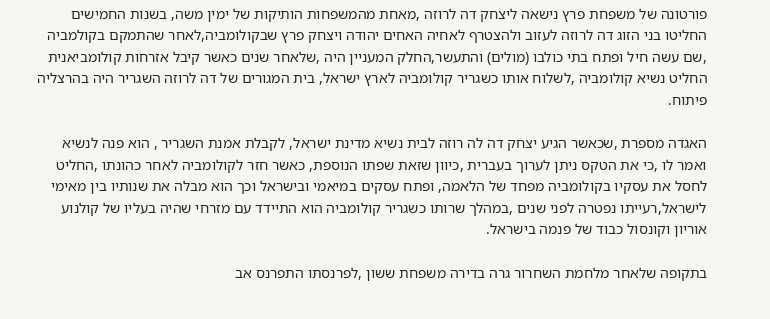פורטונה של משפחת פרץ נישאה ליצחק דה לרוזה ,מאחת מהמשפחות הותיקות של ימין משה, בשנות החמישים החליטו בני הזוג דה לרוזה לעזוב ולהצטרף לאחיה האחים יהודה ויצחק פרץ שבקולומביה,לאחר שהתמקם בקולמביה ,שם עשה חיל ופתח בתי כולבו (מולים) והתעשר,החלק המעניין היה ,שלאחר שנים כאשר קיבל אזרחות קולומביאנית החליט נשיא קולומביה ,לשלוח אותו כשגריר קולומביה לארץ ישראל, בית המגורים של דה לרוזה השגריר היה בהרצליה פיתוח.

האגדה מספרת ,שכאשר הגיע יצחק דה לה רוזה לבית נשיא מדינת ישראל, לקבלת אמנת השגריר , הוא פנה לנשיא ואמר לו ,כי את הטקס ניתן לערוך בעברית ,כיוון שזאת שפתו הנוספת, כאשר חזר לקולומביה לאחר כהונתו ,החליט לחסל את עסקיו בקולומביה מפחד של הלאמה, ופתח עסקים במיאמי ובישראל וכך הוא מבלה את שנותיו בין מאימי לישראל,רעייתו נפטרה לפני שנים ,במהלך שרותו כשגריר קולומביה הוא התיידד עם מזרחי שהיה בעליו של קולנוע אוריון וקונסול כבוד של פנמה בישראל.

בתקופה שלאחר מלחמת השחרור גרה בדירה משפחת ששון ,לפרנסתו התפרנס אב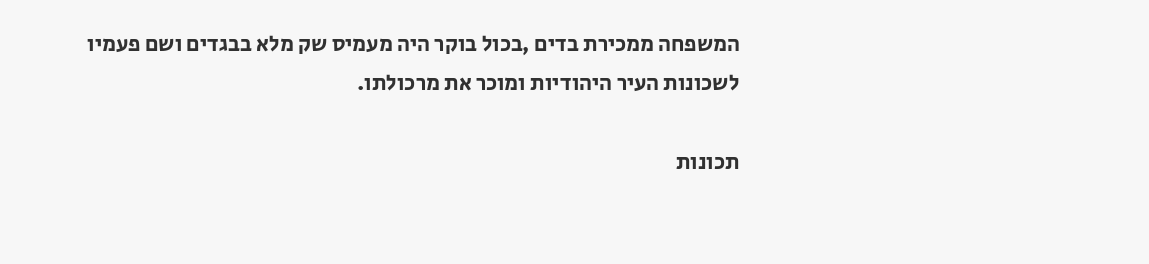המשפחה ממכירת בדים ,בכול בוקר היה מעמיס שק מלא בבגדים ושם פעמיו לשכונות העיר היהודיות ומוכר את מרכולתו.

תכונות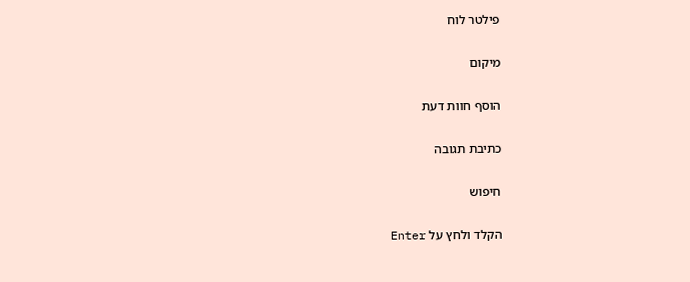פילטר לוח

מיקום

הוסף חוות דעת

כתיבת תגובה

חיפוש

הקלד ולחץ על Enter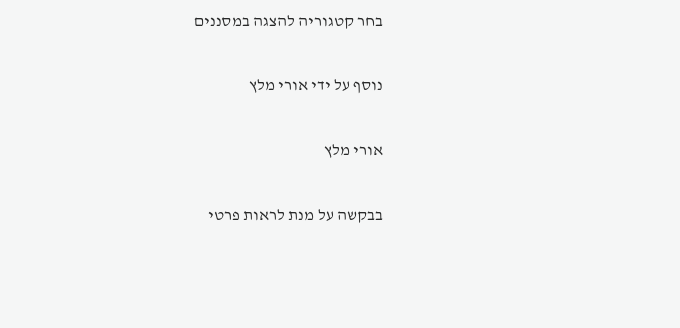בחר קטגוריה להצגה במסננים

נוסף על ידי אורי מלץ

אורי מלץ

בבקשה על מנת לראות פרטי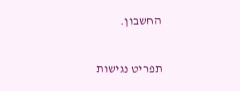החשבון.

תפריט נגישות